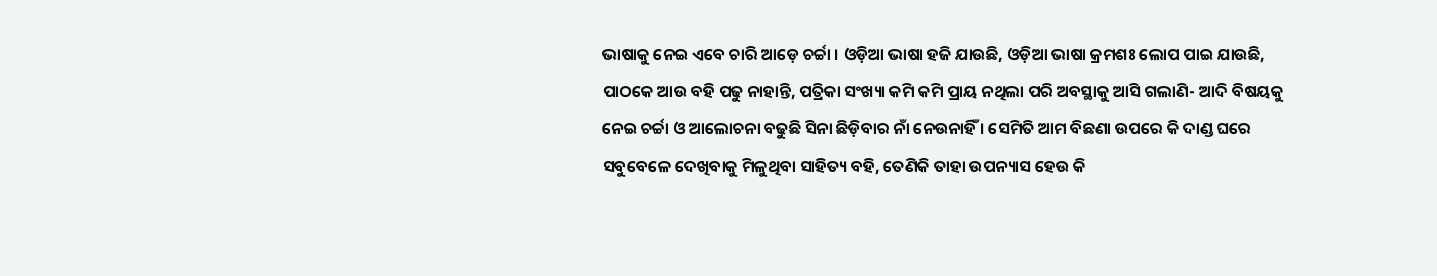ଭାଷାକୁ ନେଇ ଏବେ ଚାରି ଆଡ଼େ ଚର୍ଚ୍ଚା । ଓଡ଼ିଆ ଭାଷା ହଜି ଯାଉଛି, ଓଡ଼ିଆ ଭାଷା କ୍ରମଶଃ ଲୋପ ପାଇ ଯାଉଛି, ପାଠକେ ଆଉ ବହି ପଢୁ ନାହାନ୍ତି, ପତ୍ରିକା ସଂଖ୍ୟା କମି କମି ପ୍ରାୟ ନଥିଲା ପରି ଅବସ୍ଥାକୁ ଆସି ଗଲାଣି- ଆଦି ବିଷୟକୁ ନେଇ ଚର୍ଚ୍ଚା ଓ ଆଲୋଚନା ବଢୁଛି ସିନା ଛିଡ଼ିବାର ନାଁ ନେଉନାହିଁ । ସେମିତି ଆମ ବିଛଣା ଉପରେ କି ଦାଣ୍ଡ ଘରେ ସବୁବେଳେ ଦେଖିବାକୁ ମିଳୁଥିବା ସାହିତ୍ୟ ବହି, ତେଣିକି ତାହା ଉପନ୍ୟାସ ହେଉ କି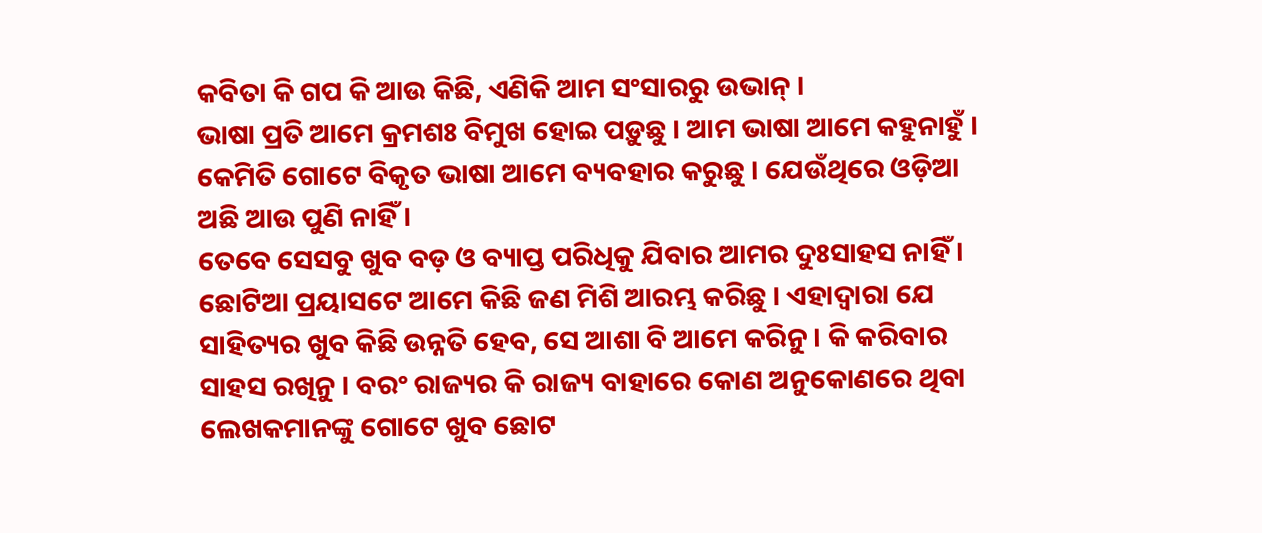କବିତା କି ଗପ କି ଆଉ କିଛି, ଏଣିକି ଆମ ସଂସାରରୁ ଉଭାନ୍ ।
ଭାଷା ପ୍ରତି ଆମେ କ୍ରମଶଃ ବିମୁଖ ହୋଇ ପଡ଼ୁଛୁ । ଆମ ଭାଷା ଆମେ କହୁନାହୁଁ । କେମିତି ଗୋଟେ ବିକୃତ ଭାଷା ଆମେ ବ୍ୟବହାର କରୁଛୁ । ଯେଉଁଥିରେ ଓଡ଼ିଆ ଅଛି ଆଉ ପୁଣି ନାହିଁ ।
ତେବେ ସେସବୁ ଖୁବ ବଡ଼ ଓ ବ୍ୟାପ୍ତ ପରିଧିକୁ ଯିବାର ଆମର ଦୁଃସାହସ ନାହିଁ । ଛୋଟିଆ ପ୍ରୟାସଟେ ଆମେ କିଛି ଜଣ ମିଶି ଆରମ୍ଭ କରିଛୁ । ଏହାଦ୍ୱାରା ଯେ ସାହିତ୍ୟର ଖୁବ କିଛି ଉନ୍ନତି ହେବ, ସେ ଆଶା ବି ଆମେ କରିନୁ । କି କରିବାର ସାହସ ରଖିନୁ । ବରଂ ରାଜ୍ୟର କି ରାଜ୍ୟ ବାହାରେ କୋଣ ଅନୁକୋଣରେ ଥିବା ଲେଖକମାନଙ୍କୁ ଗୋଟେ ଖୁବ ଛୋଟ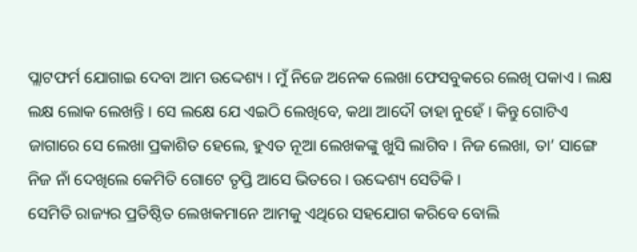ପ୍ଲାଟଫର୍ମ ଯୋଗାଇ ଦେବା ଆମ ଉଦ୍ଦେଶ୍ୟ । ମୁଁ ନିଜେ ଅନେକ ଲେଖା ଫେସବୁକରେ ଲେଖି ପକାଏ । ଲକ୍ଷ ଲକ୍ଷ ଲୋକ ଲେଖନ୍ତି । ସେ ଲକ୍ଷେ ଯେ ଏଇଠି ଲେଖିବେ, କଥା ଆଦୌ ତାହା ନୁହେଁ । କିନ୍ତୁ ଗୋଟିଏ ଜାଗାରେ ସେ ଲେଖା ପ୍ରକାଶିତ ହେଲେ, ହୁଏତ ନୂଆ ଲେଖକଙ୍କୁ ଖୁସି ଲାଗିବ । ନିଜ ଲେଖା, ତା’ ସାଙ୍ଗେ ନିଜ ନାଁ ଦେଖିଲେ କେମିତି ଗୋଟେ ତୃପ୍ତି ଆସେ ଭିତରେ । ଉଦ୍ଦେଶ୍ୟ ସେତିକି ।
ସେମିତି ରାଜ୍ୟର ପ୍ରତିଷ୍ଠିତ ଲେଖକମାନେ ଆମକୁ ଏଥିରେ ସହଯୋଗ କରିବେ ବୋଲି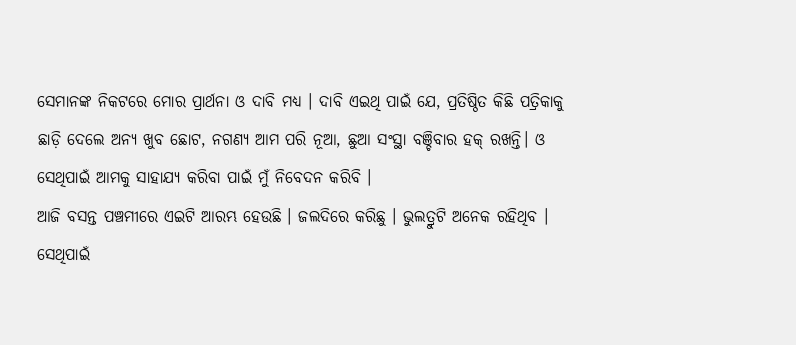ସେମାନଙ୍କ ନିକଟରେ ମୋର ପ୍ରାର୍ଥନା ଓ ଦାବି ମଧ୍ୟ । ଦାବି ଏଇଥି ପାଇଁ ଯେ, ପ୍ରତିଷ୍ଠିତ କିଛି ପତ୍ରିକାକୁ ଛାଡ଼ି ଦେଲେ ଅନ୍ୟ ଖୁବ ଛୋଟ, ନଗଣ୍ୟ ଆମ ପରି ନୂଆ, ଛୁଆ ସଂସ୍ଥା ବଞ୍ଚିବାର ହକ୍ ରଖନ୍ତି। ଓ ସେଥିପାଇଁ ଆମକୁ ସାହାଯ୍ୟ କରିବା ପାଇଁ ମୁଁ ନିବେଦନ କରିବି ।
ଆଜି ବସନ୍ତ ପଞ୍ଚମୀରେ ଏଇଟି ଆରମ୍ଭ ହେଉଛି । ଜଲଦିରେ କରିଛୁ । ଭୁଲତ୍ରୁଟି ଅନେକ ରହିଥିବ । ସେଥିପାଇଁ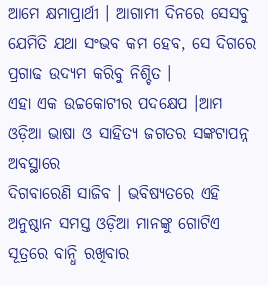ଆମେ କ୍ଷମାପ୍ରାର୍ଥୀ । ଆଗାମୀ ଦିନରେ ସେସବୁ ଯେମିତି ଯଥା ସଂଭବ କମ ହେବ, ସେ ଦିଗରେ ପ୍ରଗାଢ ଉଦ୍ୟମ କରିବୁ ନିଶ୍ଚିତ ।
ଏହା ଏକ ଉଚ୍ଚକୋଟୀର ପଦକ୍ଷେପ ।ଆମ ଓଡ଼ିଆ ଭାଷା ଓ ସାହିତ୍ୟ ଜଗତର ସଙ୍କଟାପନ୍ନ ଅବସ୍ଥାରେ
ଦିଗବାରେଣି ସାଜିବ । ଭବିଷ୍ୟତରେ ଏହି ଅନୁଷ୍ଠାନ ସମସ୍ତ ଓଡ଼ିଆ ମାନଙ୍କୁ ଗୋଟିଏ ସୂତ୍ରରେ ବାନ୍ଧି ରଖିବାର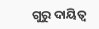ଗୁରୁ ଦାୟିତ୍ବ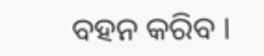ବହନ କରିବ ।